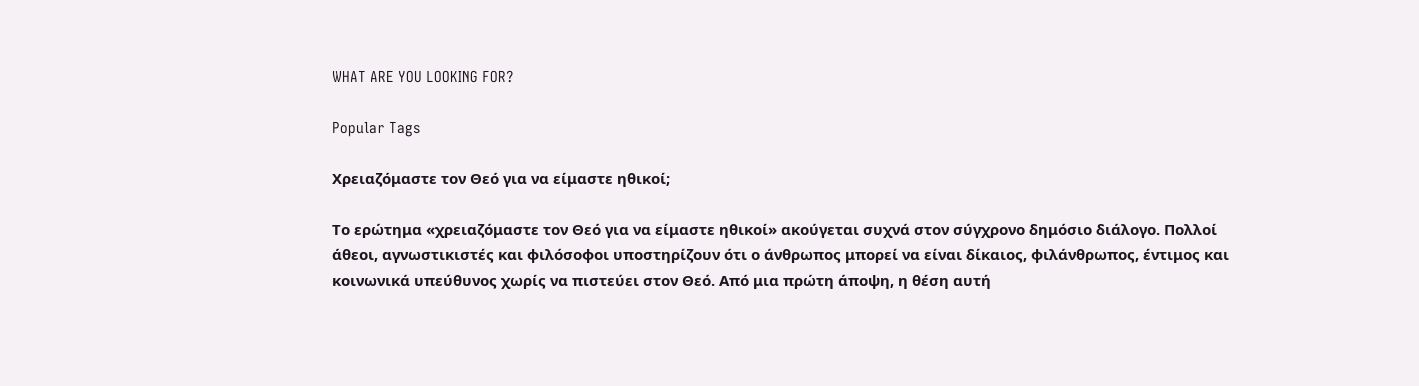WHAT ARE YOU LOOKING FOR?

Popular Tags

Χρειαζόμαστε τον Θεό για να είμαστε ηθικοί;

Το ερώτημα «χρειαζόμαστε τον Θεό για να είμαστε ηθικοί» ακούγεται συχνά στον σύγχρονο δημόσιο διάλογο. Πολλοί άθεοι, αγνωστικιστές και φιλόσοφοι υποστηρίζουν ότι ο άνθρωπος μπορεί να είναι δίκαιος, φιλάνθρωπος, έντιμος και κοινωνικά υπεύθυνος χωρίς να πιστεύει στον Θεό. Από μια πρώτη άποψη, η θέση αυτή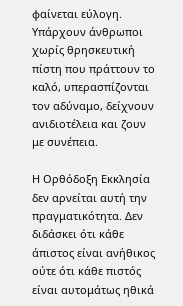φαίνεται εύλογη. Υπάρχουν άνθρωποι χωρίς θρησκευτική πίστη που πράττουν το καλό, υπερασπίζονται τον αδύναμο, δείχνουν ανιδιοτέλεια και ζουν με συνέπεια.

Η Ορθόδοξη Εκκλησία δεν αρνείται αυτή την πραγματικότητα. Δεν διδάσκει ότι κάθε άπιστος είναι ανήθικος ούτε ότι κάθε πιστός είναι αυτομάτως ηθικά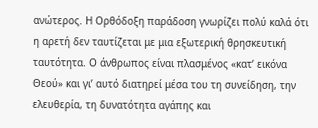ανώτερος. Η Ορθόδοξη παράδοση γνωρίζει πολύ καλά ότι η αρετή δεν ταυτίζεται με μια εξωτερική θρησκευτική ταυτότητα. Ο άνθρωπος είναι πλασμένος «κατ’ εικόνα Θεού» και γι’ αυτό διατηρεί μέσα του τη συνείδηση, την ελευθερία, τη δυνατότητα αγάπης και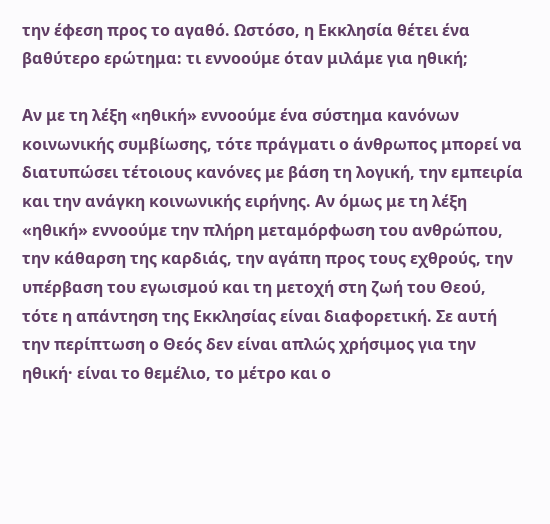την έφεση προς το αγαθό. Ωστόσο, η Εκκλησία θέτει ένα βαθύτερο ερώτημα: τι εννοούμε όταν μιλάμε για ηθική;

Αν με τη λέξη «ηθική» εννοούμε ένα σύστημα κανόνων κοινωνικής συμβίωσης, τότε πράγματι ο άνθρωπος μπορεί να διατυπώσει τέτοιους κανόνες με βάση τη λογική, την εμπειρία και την ανάγκη κοινωνικής ειρήνης. Αν όμως με τη λέξη «ηθική» εννοούμε την πλήρη μεταμόρφωση του ανθρώπου, την κάθαρση της καρδιάς, την αγάπη προς τους εχθρούς, την υπέρβαση του εγωισμού και τη μετοχή στη ζωή του Θεού, τότε η απάντηση της Εκκλησίας είναι διαφορετική. Σε αυτή την περίπτωση ο Θεός δεν είναι απλώς χρήσιμος για την ηθική· είναι το θεμέλιο, το μέτρο και ο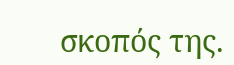σκοπός της.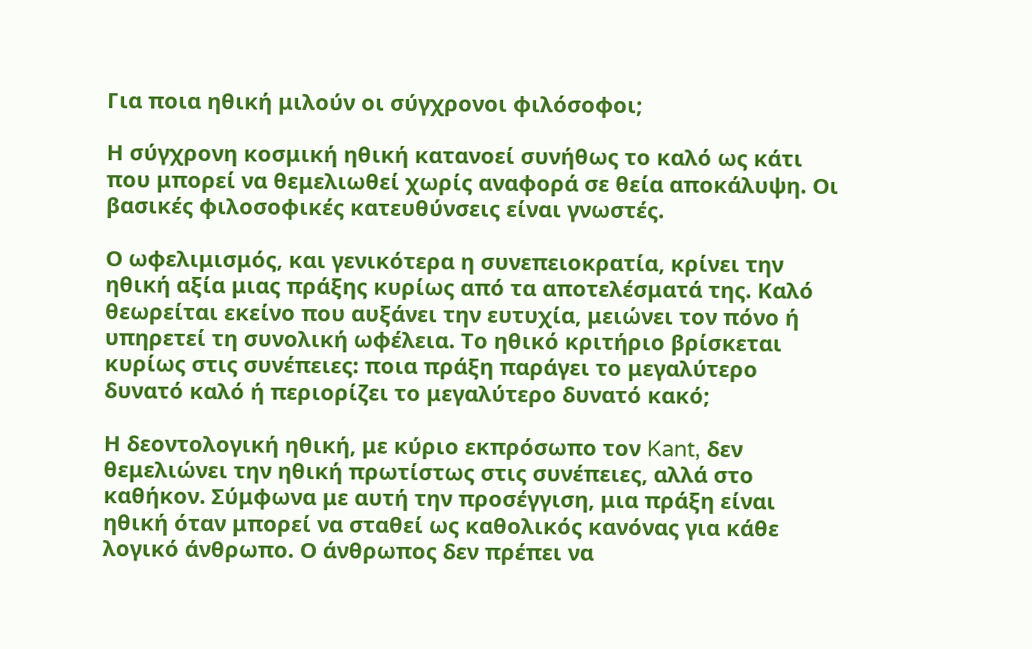Για ποια ηθική μιλούν οι σύγχρονοι φιλόσοφοι;

Η σύγχρονη κοσμική ηθική κατανοεί συνήθως το καλό ως κάτι που μπορεί να θεμελιωθεί χωρίς αναφορά σε θεία αποκάλυψη. Οι βασικές φιλοσοφικές κατευθύνσεις είναι γνωστές.

Ο ωφελιμισμός, και γενικότερα η συνεπειοκρατία, κρίνει την ηθική αξία μιας πράξης κυρίως από τα αποτελέσματά της. Καλό θεωρείται εκείνο που αυξάνει την ευτυχία, μειώνει τον πόνο ή υπηρετεί τη συνολική ωφέλεια. Το ηθικό κριτήριο βρίσκεται κυρίως στις συνέπειες: ποια πράξη παράγει το μεγαλύτερο δυνατό καλό ή περιορίζει το μεγαλύτερο δυνατό κακό;

Η δεοντολογική ηθική, με κύριο εκπρόσωπο τον Kant, δεν θεμελιώνει την ηθική πρωτίστως στις συνέπειες, αλλά στο καθήκον. Σύμφωνα με αυτή την προσέγγιση, μια πράξη είναι ηθική όταν μπορεί να σταθεί ως καθολικός κανόνας για κάθε λογικό άνθρωπο. Ο άνθρωπος δεν πρέπει να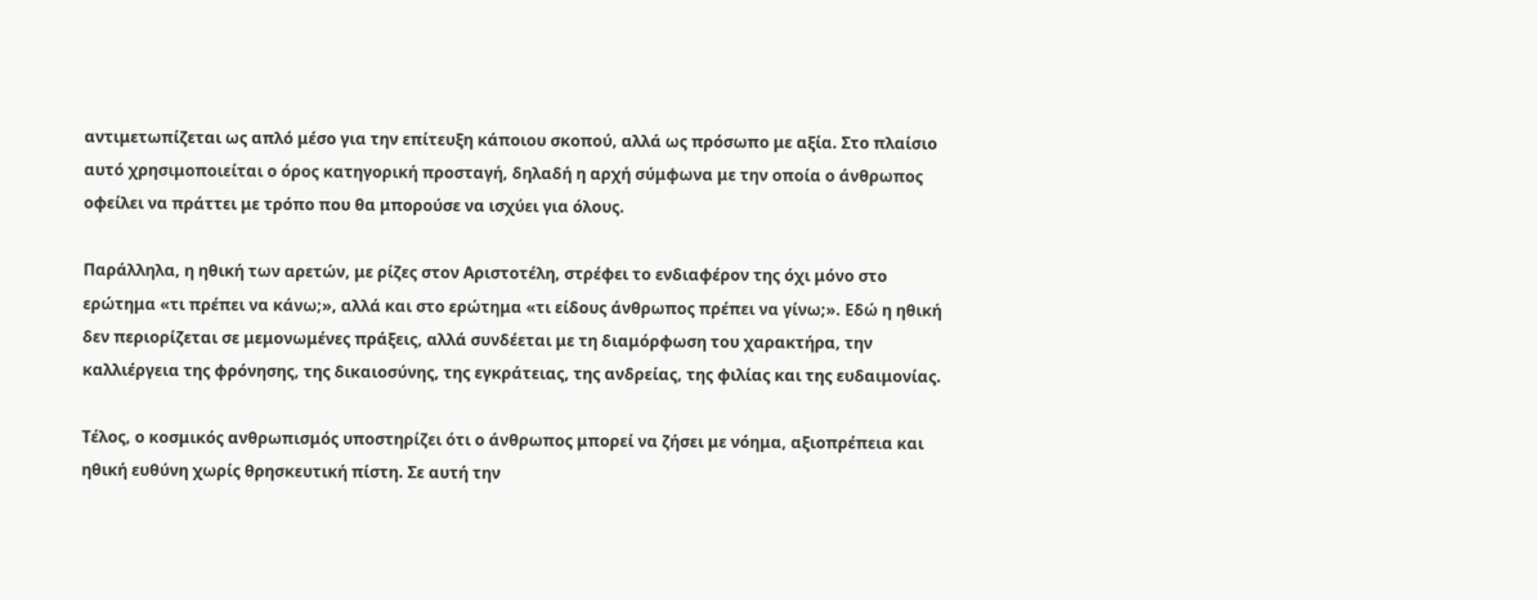αντιμετωπίζεται ως απλό μέσο για την επίτευξη κάποιου σκοπού, αλλά ως πρόσωπο με αξία. Στο πλαίσιο αυτό χρησιμοποιείται ο όρος κατηγορική προσταγή, δηλαδή η αρχή σύμφωνα με την οποία ο άνθρωπος οφείλει να πράττει με τρόπο που θα μπορούσε να ισχύει για όλους.

Παράλληλα, η ηθική των αρετών, με ρίζες στον Αριστοτέλη, στρέφει το ενδιαφέρον της όχι μόνο στο ερώτημα «τι πρέπει να κάνω;», αλλά και στο ερώτημα «τι είδους άνθρωπος πρέπει να γίνω;». Εδώ η ηθική δεν περιορίζεται σε μεμονωμένες πράξεις, αλλά συνδέεται με τη διαμόρφωση του χαρακτήρα, την καλλιέργεια της φρόνησης, της δικαιοσύνης, της εγκράτειας, της ανδρείας, της φιλίας και της ευδαιμονίας.

Τέλος, ο κοσμικός ανθρωπισμός υποστηρίζει ότι ο άνθρωπος μπορεί να ζήσει με νόημα, αξιοπρέπεια και ηθική ευθύνη χωρίς θρησκευτική πίστη. Σε αυτή την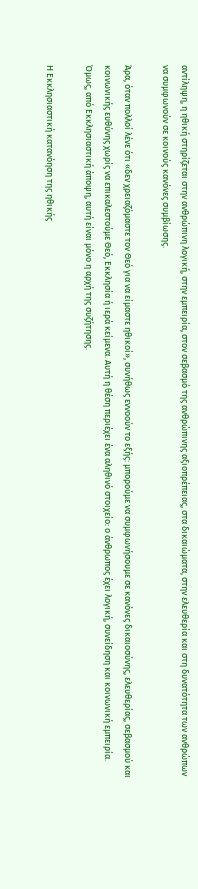αντίληψη, η ηθική στηρίζεται στην ανθρώπινη λογική, στην εμπειρία, στον σεβασμό της ανθρώπινης αξιοπρέπειας, στα δικαιώματα, στην ελευθερία και στη δυνατότητα των ανθρώπων να συμφωνούν σε κοινούς κανόνες συμβίωσης.

Άρα, όταν πολλοί λένε ότι «δεν χρειαζόμαστε τον Θεό για να είμαστε ηθικοί», συνήθως εννοούν το εξής: μπορούμε να συμφωνήσουμε σε κανόνες δικαιοσύνης, ελευθερίας, σεβασμού και κοινωνικής ευθύνης χωρίς να επικαλεστούμε Θεό, Εκκλησία ή ιερά κείμενα. Αυτή η θέση περιέχει ένα αληθινό στοιχείο: ο άνθρωπος έχει λογική, συνείδηση και κοινωνική εμπειρία. Όμως, από Εκκλησιαστική άποψη, αυτή είναι μόνο η αρχή της συζήτησης.

Η Εκκλησιαστική κατανόηση της ηθικής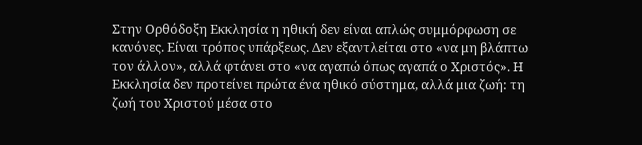Στην Ορθόδοξη Εκκλησία η ηθική δεν είναι απλώς συμμόρφωση σε κανόνες. Είναι τρόπος υπάρξεως. Δεν εξαντλείται στο «να μη βλάπτω τον άλλον», αλλά φτάνει στο «να αγαπώ όπως αγαπά ο Χριστός». Η Εκκλησία δεν προτείνει πρώτα ένα ηθικό σύστημα, αλλά μια ζωή: τη ζωή του Χριστού μέσα στο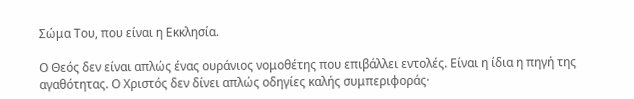Σώμα Του, που είναι η Εκκλησία.

Ο Θεός δεν είναι απλώς ένας ουράνιος νομοθέτης που επιβάλλει εντολές. Είναι η ίδια η πηγή της αγαθότητας. Ο Χριστός δεν δίνει απλώς οδηγίες καλής συμπεριφοράς·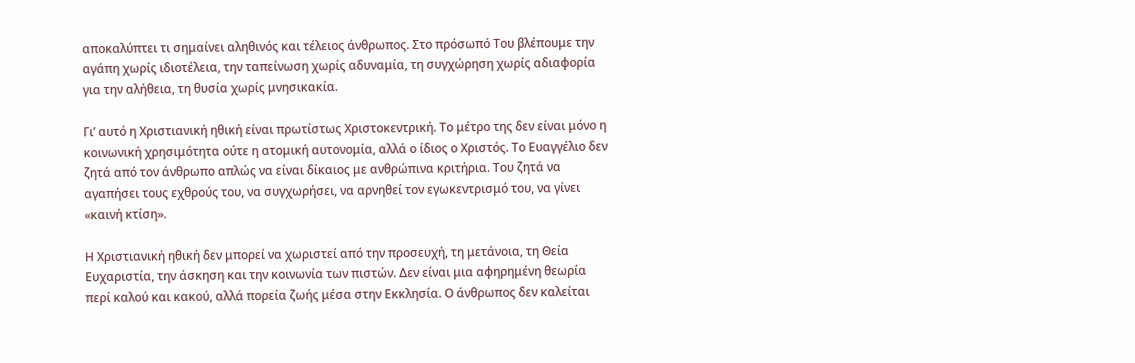αποκαλύπτει τι σημαίνει αληθινός και τέλειος άνθρωπος. Στο πρόσωπό Του βλέπουμε την αγάπη χωρίς ιδιοτέλεια, την ταπείνωση χωρίς αδυναμία, τη συγχώρηση χωρίς αδιαφορία για την αλήθεια, τη θυσία χωρίς μνησικακία.

Γι’ αυτό η Χριστιανική ηθική είναι πρωτίστως Χριστοκεντρική. Το μέτρο της δεν είναι μόνο η κοινωνική χρησιμότητα ούτε η ατομική αυτονομία, αλλά ο ίδιος ο Χριστός. Το Ευαγγέλιο δεν ζητά από τον άνθρωπο απλώς να είναι δίκαιος με ανθρώπινα κριτήρια. Του ζητά να αγαπήσει τους εχθρούς του, να συγχωρήσει, να αρνηθεί τον εγωκεντρισμό του, να γίνει «καινή κτίση».

Η Χριστιανική ηθική δεν μπορεί να χωριστεί από την προσευχή, τη μετάνοια, τη Θεία Ευχαριστία, την άσκηση και την κοινωνία των πιστών. Δεν είναι μια αφηρημένη θεωρία περί καλού και κακού, αλλά πορεία ζωής μέσα στην Εκκλησία. Ο άνθρωπος δεν καλείται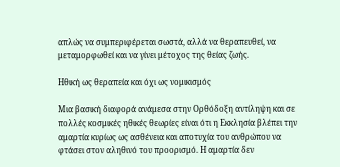απλώς να συμπεριφέρεται σωστά, αλλά να θεραπευθεί, να μεταμορφωθεί και να γίνει μέτοχος της θείας ζωής.

Ηθική ως θεραπεία και όχι ως νομικισμός

Μια βασική διαφορά ανάμεσα στην Ορθόδοξη αντίληψη και σε πολλές κοσμικές ηθικές θεωρίες είναι ότι η Εκκλησία βλέπει την αμαρτία κυρίως ως ασθένεια και αποτυχία του ανθρώπου να φτάσει στον αληθινό του προορισμό. Η αμαρτία δεν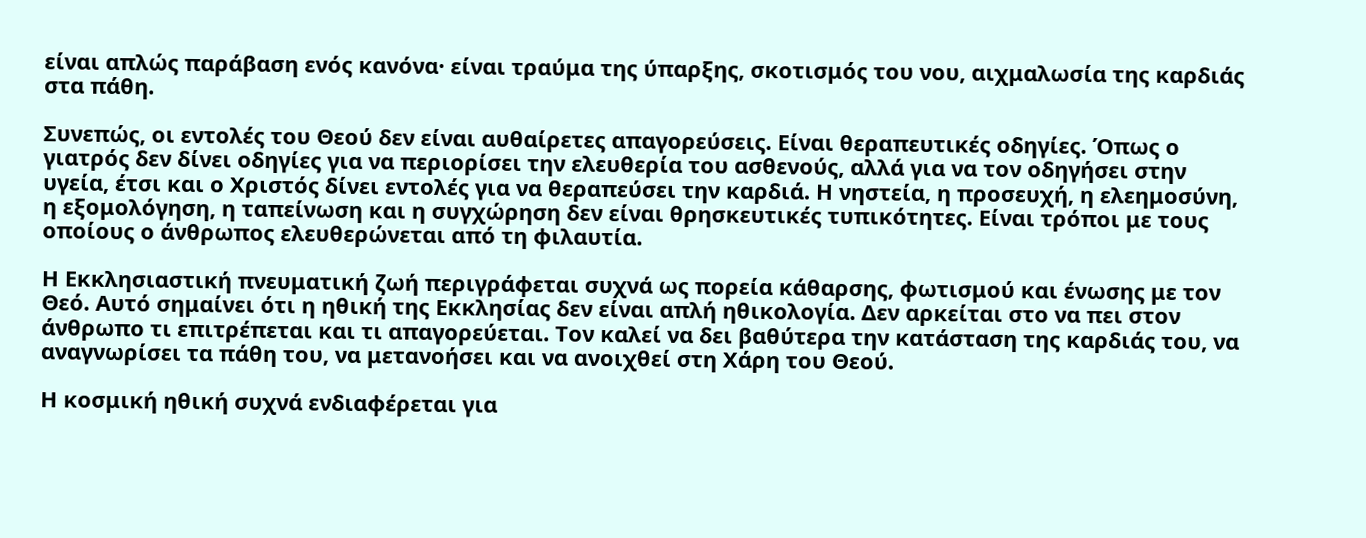είναι απλώς παράβαση ενός κανόνα· είναι τραύμα της ύπαρξης, σκοτισμός του νου, αιχμαλωσία της καρδιάς στα πάθη.

Συνεπώς, οι εντολές του Θεού δεν είναι αυθαίρετες απαγορεύσεις. Είναι θεραπευτικές οδηγίες. Όπως ο γιατρός δεν δίνει οδηγίες για να περιορίσει την ελευθερία του ασθενούς, αλλά για να τον οδηγήσει στην υγεία, έτσι και ο Χριστός δίνει εντολές για να θεραπεύσει την καρδιά. Η νηστεία, η προσευχή, η ελεημοσύνη, η εξομολόγηση, η ταπείνωση και η συγχώρηση δεν είναι θρησκευτικές τυπικότητες. Είναι τρόποι με τους οποίους ο άνθρωπος ελευθερώνεται από τη φιλαυτία.

Η Εκκλησιαστική πνευματική ζωή περιγράφεται συχνά ως πορεία κάθαρσης, φωτισμού και ένωσης με τον Θεό. Αυτό σημαίνει ότι η ηθική της Εκκλησίας δεν είναι απλή ηθικολογία. Δεν αρκείται στο να πει στον άνθρωπο τι επιτρέπεται και τι απαγορεύεται. Τον καλεί να δει βαθύτερα την κατάσταση της καρδιάς του, να αναγνωρίσει τα πάθη του, να μετανοήσει και να ανοιχθεί στη Χάρη του Θεού.

Η κοσμική ηθική συχνά ενδιαφέρεται για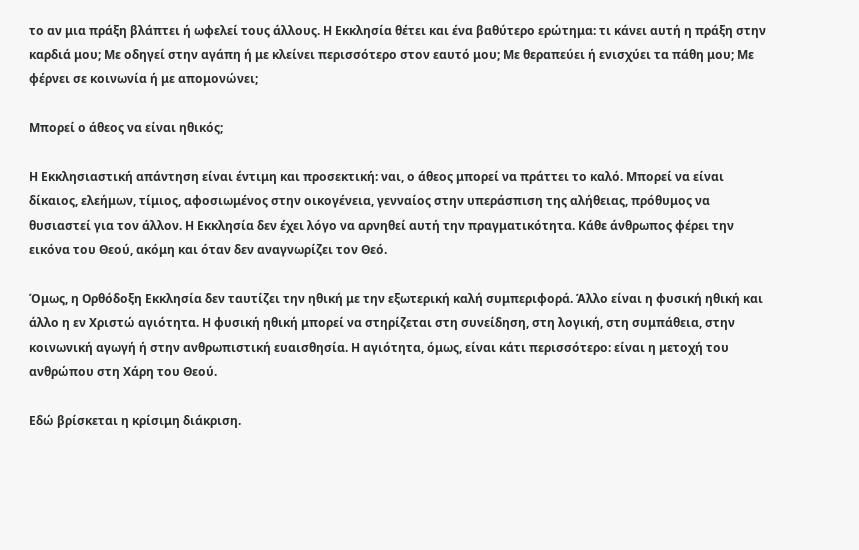το αν μια πράξη βλάπτει ή ωφελεί τους άλλους. Η Εκκλησία θέτει και ένα βαθύτερο ερώτημα: τι κάνει αυτή η πράξη στην καρδιά μου; Με οδηγεί στην αγάπη ή με κλείνει περισσότερο στον εαυτό μου; Με θεραπεύει ή ενισχύει τα πάθη μου; Με φέρνει σε κοινωνία ή με απομονώνει;

Μπορεί ο άθεος να είναι ηθικός;

Η Εκκλησιαστική απάντηση είναι έντιμη και προσεκτική: ναι, ο άθεος μπορεί να πράττει το καλό. Μπορεί να είναι δίκαιος, ελεήμων, τίμιος, αφοσιωμένος στην οικογένεια, γενναίος στην υπεράσπιση της αλήθειας, πρόθυμος να θυσιαστεί για τον άλλον. Η Εκκλησία δεν έχει λόγο να αρνηθεί αυτή την πραγματικότητα. Κάθε άνθρωπος φέρει την εικόνα του Θεού, ακόμη και όταν δεν αναγνωρίζει τον Θεό.

Όμως, η Ορθόδοξη Εκκλησία δεν ταυτίζει την ηθική με την εξωτερική καλή συμπεριφορά. Άλλο είναι η φυσική ηθική και άλλο η εν Χριστώ αγιότητα. Η φυσική ηθική μπορεί να στηρίζεται στη συνείδηση, στη λογική, στη συμπάθεια, στην κοινωνική αγωγή ή στην ανθρωπιστική ευαισθησία. Η αγιότητα, όμως, είναι κάτι περισσότερο: είναι η μετοχή του ανθρώπου στη Χάρη του Θεού.

Εδώ βρίσκεται η κρίσιμη διάκριση.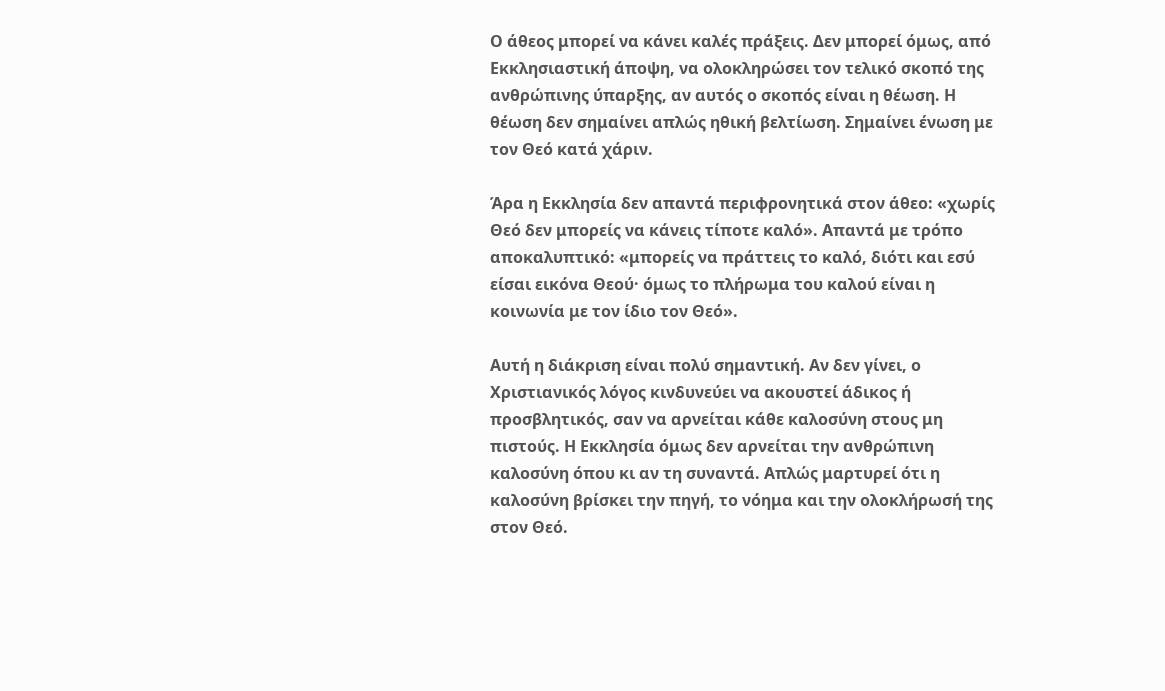Ο άθεος μπορεί να κάνει καλές πράξεις. Δεν μπορεί όμως, από Εκκλησιαστική άποψη, να ολοκληρώσει τον τελικό σκοπό της ανθρώπινης ύπαρξης, αν αυτός ο σκοπός είναι η θέωση. Η θέωση δεν σημαίνει απλώς ηθική βελτίωση. Σημαίνει ένωση με τον Θεό κατά χάριν.

Άρα η Εκκλησία δεν απαντά περιφρονητικά στον άθεο: «χωρίς Θεό δεν μπορείς να κάνεις τίποτε καλό». Απαντά με τρόπο αποκαλυπτικό: «μπορείς να πράττεις το καλό, διότι και εσύ είσαι εικόνα Θεού· όμως το πλήρωμα του καλού είναι η κοινωνία με τον ίδιο τον Θεό».

Αυτή η διάκριση είναι πολύ σημαντική. Αν δεν γίνει, ο Χριστιανικός λόγος κινδυνεύει να ακουστεί άδικος ή προσβλητικός, σαν να αρνείται κάθε καλοσύνη στους μη πιστούς. Η Εκκλησία όμως δεν αρνείται την ανθρώπινη καλοσύνη όπου κι αν τη συναντά. Απλώς μαρτυρεί ότι η καλοσύνη βρίσκει την πηγή, το νόημα και την ολοκλήρωσή της στον Θεό.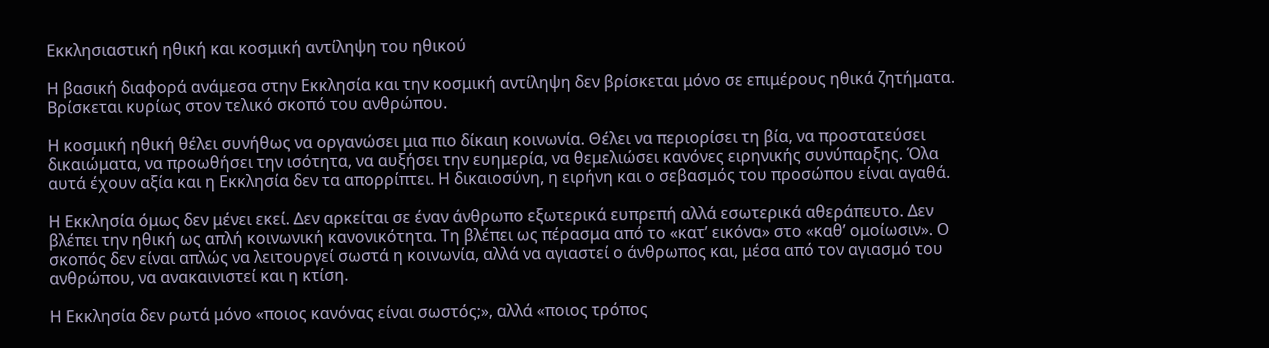Εκκλησιαστική ηθική και κοσμική αντίληψη του ηθικού

Η βασική διαφορά ανάμεσα στην Εκκλησία και την κοσμική αντίληψη δεν βρίσκεται μόνο σε επιμέρους ηθικά ζητήματα. Βρίσκεται κυρίως στον τελικό σκοπό του ανθρώπου.

Η κοσμική ηθική θέλει συνήθως να οργανώσει μια πιο δίκαιη κοινωνία. Θέλει να περιορίσει τη βία, να προστατεύσει δικαιώματα, να προωθήσει την ισότητα, να αυξήσει την ευημερία, να θεμελιώσει κανόνες ειρηνικής συνύπαρξης. Όλα αυτά έχουν αξία και η Εκκλησία δεν τα απορρίπτει. Η δικαιοσύνη, η ειρήνη και ο σεβασμός του προσώπου είναι αγαθά.

Η Εκκλησία όμως δεν μένει εκεί. Δεν αρκείται σε έναν άνθρωπο εξωτερικά ευπρεπή αλλά εσωτερικά αθεράπευτο. Δεν βλέπει την ηθική ως απλή κοινωνική κανονικότητα. Τη βλέπει ως πέρασμα από το «κατ’ εικόνα» στο «καθ’ ομοίωσιν». Ο σκοπός δεν είναι απλώς να λειτουργεί σωστά η κοινωνία, αλλά να αγιαστεί ο άνθρωπος και, μέσα από τον αγιασμό του ανθρώπου, να ανακαινιστεί και η κτίση.

Η Εκκλησία δεν ρωτά μόνο «ποιος κανόνας είναι σωστός;», αλλά «ποιος τρόπος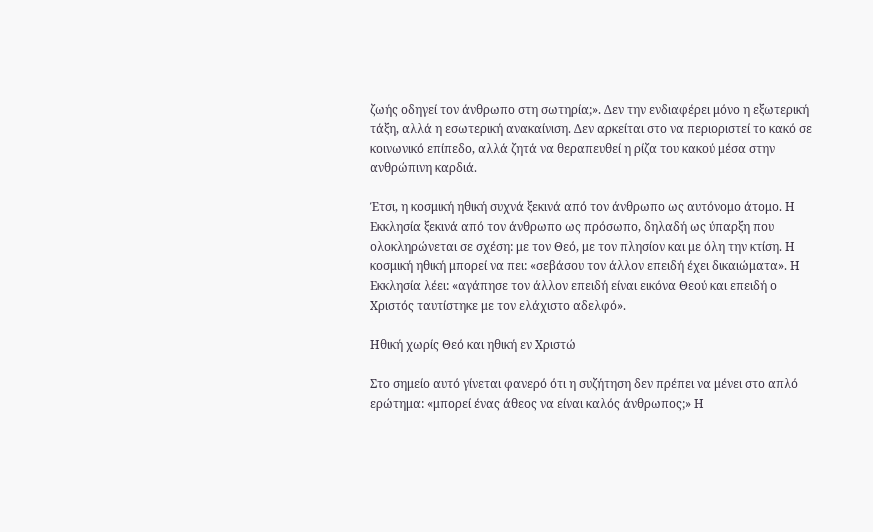ζωής οδηγεί τον άνθρωπο στη σωτηρία;». Δεν την ενδιαφέρει μόνο η εξωτερική τάξη, αλλά η εσωτερική ανακαίνιση. Δεν αρκείται στο να περιοριστεί το κακό σε κοινωνικό επίπεδο, αλλά ζητά να θεραπευθεί η ρίζα του κακού μέσα στην ανθρώπινη καρδιά.

Έτσι, η κοσμική ηθική συχνά ξεκινά από τον άνθρωπο ως αυτόνομο άτομο. Η Εκκλησία ξεκινά από τον άνθρωπο ως πρόσωπο, δηλαδή ως ύπαρξη που ολοκληρώνεται σε σχέση: με τον Θεό, με τον πλησίον και με όλη την κτίση. Η κοσμική ηθική μπορεί να πει: «σεβάσου τον άλλον επειδή έχει δικαιώματα». Η Εκκλησία λέει: «αγάπησε τον άλλον επειδή είναι εικόνα Θεού και επειδή ο Χριστός ταυτίστηκε με τον ελάχιστο αδελφό».

Ηθική χωρίς Θεό και ηθική εν Χριστώ

Στο σημείο αυτό γίνεται φανερό ότι η συζήτηση δεν πρέπει να μένει στο απλό ερώτημα: «μπορεί ένας άθεος να είναι καλός άνθρωπος;» Η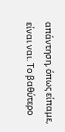απάντηση, όπως είπαμε, είναι ναι. Το βαθύτερο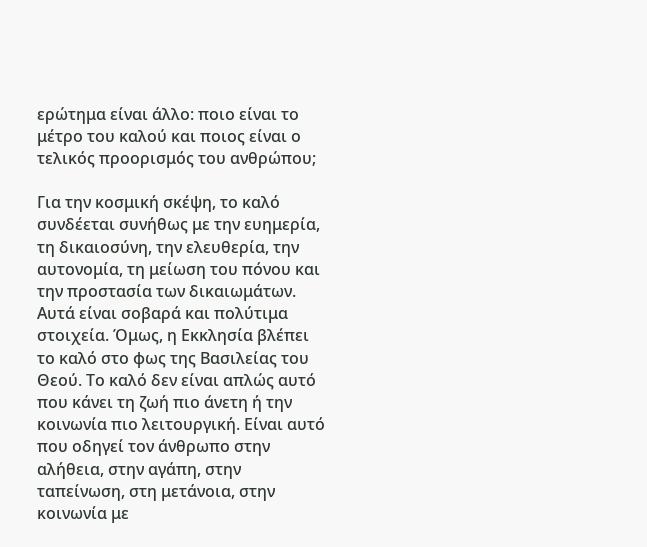ερώτημα είναι άλλο: ποιο είναι το μέτρο του καλού και ποιος είναι ο τελικός προορισμός του ανθρώπου;

Για την κοσμική σκέψη, το καλό συνδέεται συνήθως με την ευημερία, τη δικαιοσύνη, την ελευθερία, την αυτονομία, τη μείωση του πόνου και την προστασία των δικαιωμάτων. Αυτά είναι σοβαρά και πολύτιμα στοιχεία. Όμως, η Εκκλησία βλέπει το καλό στο φως της Βασιλείας του Θεού. Το καλό δεν είναι απλώς αυτό που κάνει τη ζωή πιο άνετη ή την κοινωνία πιο λειτουργική. Είναι αυτό που οδηγεί τον άνθρωπο στην αλήθεια, στην αγάπη, στην ταπείνωση, στη μετάνοια, στην κοινωνία με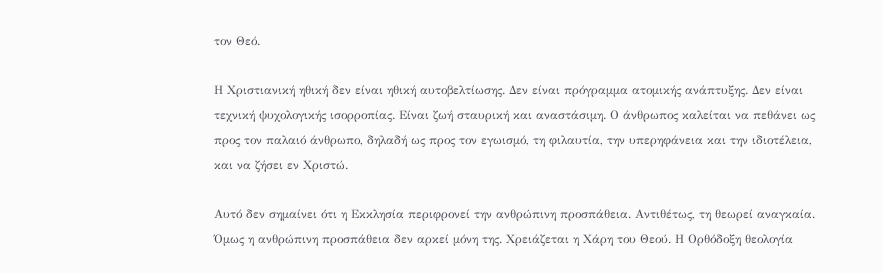τον Θεό.

Η Χριστιανική ηθική δεν είναι ηθική αυτοβελτίωσης. Δεν είναι πρόγραμμα ατομικής ανάπτυξης. Δεν είναι τεχνική ψυχολογικής ισορροπίας. Είναι ζωή σταυρική και αναστάσιμη. Ο άνθρωπος καλείται να πεθάνει ως προς τον παλαιό άνθρωπο, δηλαδή ως προς τον εγωισμό, τη φιλαυτία, την υπερηφάνεια και την ιδιοτέλεια, και να ζήσει εν Χριστώ.

Αυτό δεν σημαίνει ότι η Εκκλησία περιφρονεί την ανθρώπινη προσπάθεια. Αντιθέτως, τη θεωρεί αναγκαία. Όμως η ανθρώπινη προσπάθεια δεν αρκεί μόνη της. Χρειάζεται η Χάρη του Θεού. Η Ορθόδοξη θεολογία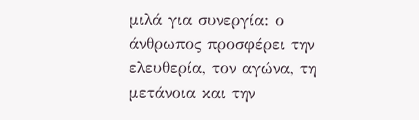μιλά για συνεργία: ο άνθρωπος προσφέρει την ελευθερία, τον αγώνα, τη μετάνοια και την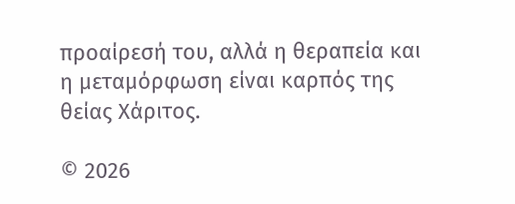προαίρεσή του, αλλά η θεραπεία και η μεταμόρφωση είναι καρπός της θείας Χάριτος.

© 2026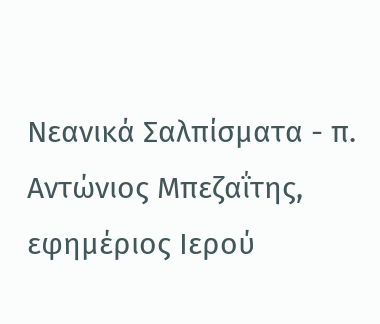Νεανικά Σαλπίσματα - π. Αντώνιος Μπεζαΐτης, εφημέριος Ιερού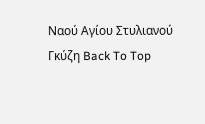Ναού Αγίου Στυλιανού Γκύζη Back To Top